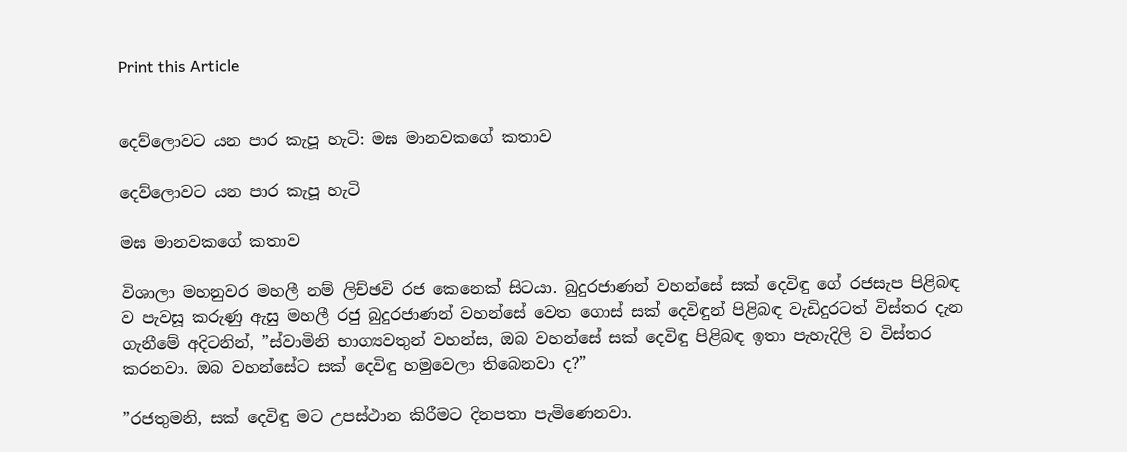Print this Article


දෙව්ලොවට යන පාර කැපූ හැටි: මඝ මානවකගේ කතාව

දෙව්ලොවට යන පාර කැපූ හැටි

මඝ මානවකගේ කතාව

විශාලා මහනුවර මහලී නම් ලිච්ඡවි රජ කෙනෙක් සිටයා. බුදුරජාණන් වහන්සේ සක් දෙවිඳු ගේ රජසැප පිළිබඳ ව පැවසූ කරුණු ඇසු මහලී රජු බුදුරජාණන් වහන්සේ වෙත ගොස් සක් දෙවිඳුන් පිළිබඳ වැඩිදුරටත් විස්තර දැන ගැනීමේ අදිටනින්, ”ස්වාමිනි භාග්‍යවතුන් වහන්ස, ඔබ වහන්සේ සක් දෙවිඳු පිළිබඳ ඉතා පැහැදිලි ව විස්තර කරනවා. ඔබ වහන්සේට සක් දෙවිඳු හමුවෙලා තිබෙනවා ද?”

”රජතුමනි, සක් දෙවිඳු මට උපස්ථාන කිරීමට දිනපතා පැමිණෙනවා.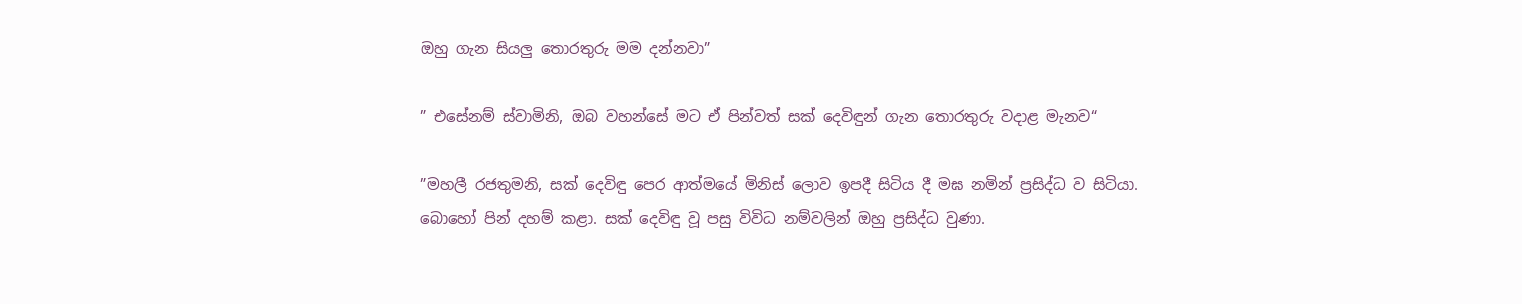ඔහු ගැන සියලු තොරතුරු මම දන්නවා”

” එසේනම් ස්වාමිනි, ඔබ වහන්සේ මට ඒ පින්වත් සක් දෙවිඳුන් ගැන තොරතුරු වදාළ මැනව“

”මහලී රජතුමනි, සක් දෙවිඳු පෙර ආත්මයේ මිනිස් ලොව ඉපදී සිටිය දී මඝ නමින් ප්‍රසිද්ධ ව සිටියා. බොහෝ පින් දහම් කළා. සක් දෙවිඳු වූ පසු විවිධ නම්වලින් ඔහු ප්‍රසිද්ධ වුණා.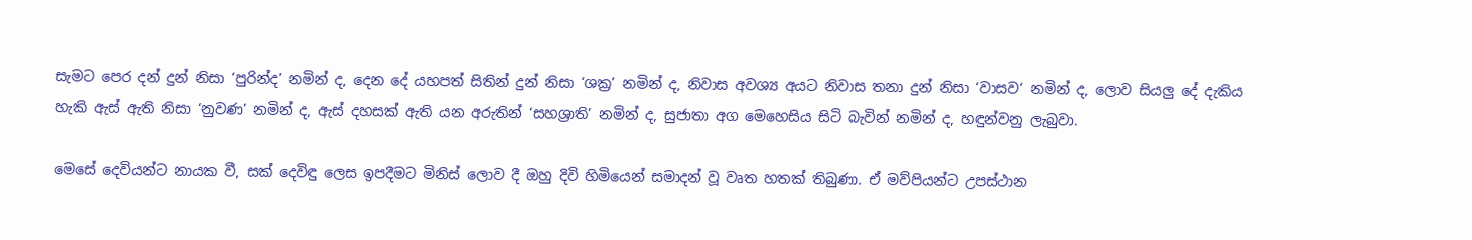සැමට පෙර දන් දුන් නිසා ‘පුරින්ද’ නමින් ද, දෙන දේ යහපත් සිතින් දුන් නිසා ‘ශක්‍ර’ නමින් ද, නිවාස අවශ්‍ය අයට නිවාස තනා දුන් නිසා ‘වාසව‘ නමින් ද, ලොව සියලු දේ දැකිය හැකි ඇස් ඇති නිසා ‘නුවණ’ නමින් ද, ඇස් දහසක් ඇති යන අරුතින් ‘සහශ්‍රාති’ නමින් ද, සුජාතා අග මෙහෙසිය සිටි බැවින් නමින් ද, හඳුන්වනු ලැබුවා.

මෙසේ දෙවියන්ට නායක වී, සක් දෙවිඳු ලෙස ඉපදීමට මිනිස් ලොව දී ඔහු දිවි හිමියෙන් සමාදන් වූ වෘත හතක් තිබුණා. ඒ මව්පියන්ට උපස්ථාන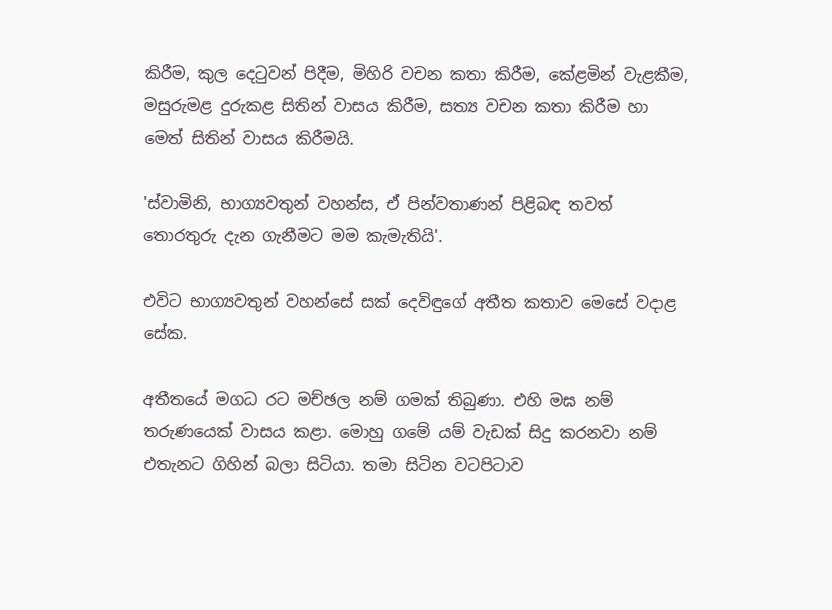කිරීම, කුල දෙටුවන් පිදීම, මිහිරි වචන කතා කිරීම, කේළමින් වැළකීම, මසුරුමළ දුරුකළ සිතින් වාසය කිරීම, සත්‍ය වචන කතා කිරීම හා මෙත් සිතින් වාසය කිරීමයි.

'ස්වාමිනි, භාග්‍යවතුන් වහන්ස, ඒ පින්වතාණන් පිළිබඳ තවත් තොරතුරු දැන ගැනීමට මම කැමැතියි'.

එවිට භාග්‍යවතුන් වහන්සේ සක් දෙවිඳුගේ අතීත කතාව මෙසේ වදාළ සේක.

අතීතයේ මගධ රට මච්ඡල නම් ගමක් තිබුණා. එහි මඝ නම් තරුණයෙක් වාසය කළා. මොහු ගමේ යම් වැඩක් සිදු කරනවා නම් එතැනට ගිහින් බලා සිටියා. තමා සිටින වටපිටාව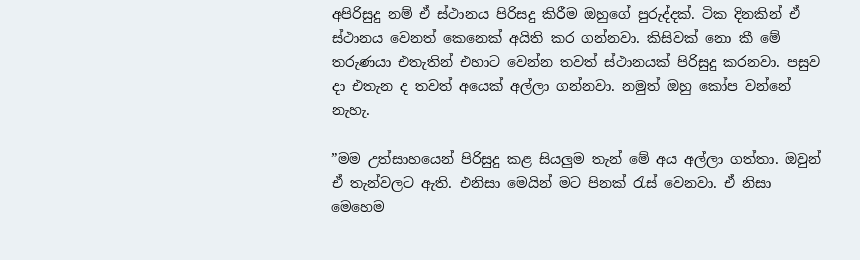අපිරිසුදු නම් ඒ ස්ථානය පිරිසදු කිරීම ඔහුගේ පුරුද්දක්. ටික දිනකින් ඒ ස්ථානය වෙනත් කෙනෙක් අයිති කර ගන්නවා. කිසිවක් නො කී මේ තරුණයා එතැතින් එහාට වෙන්න තවත් ස්ථානයක් පිරිසුදු කරනවා. පසුව දා එතැන ද තවත් අයෙක් අල්ලා ගන්නවා. නමුත් ඔහු කෝප වන්නේ නැහැ.

”මම උත්සාහයෙන් පිරිසුදු කළ සියලුම තැන් මේ අය අල්ලා ගත්තා. ඔවුන් ඒ තැන්වලට ඇති. එනිසා මෙයින් මට පිනක් රැස් වෙනවා. ඒ නිසා මෙහෙම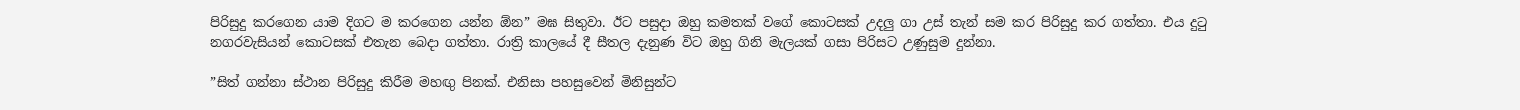පිරිසුදු කරගෙන යාම දිගට ම කරගෙන යන්න ඕන” මඝ සිතුවා. ඊට පසුදා ඔහු කමතක් වගේ කොටසක් උදලු ගා උස් තැන් සම කර පිරිසුදු කර ගත්තා. එය දුටු නගරවැසියන් කොටසක් එතැන බෙදා ගත්තා. රාත්‍රි කාලයේ දී සීතල දැනුණ විට ඔහු ගිනි මැලයක් ගසා පිරිසට උණුසුම දුන්නා.

”සිත් ගන්නා ස්ථාන පිරිසුදු කිරීම මහඟු පිනක්. එනිසා පහසුවෙන් මිනිසුන්ට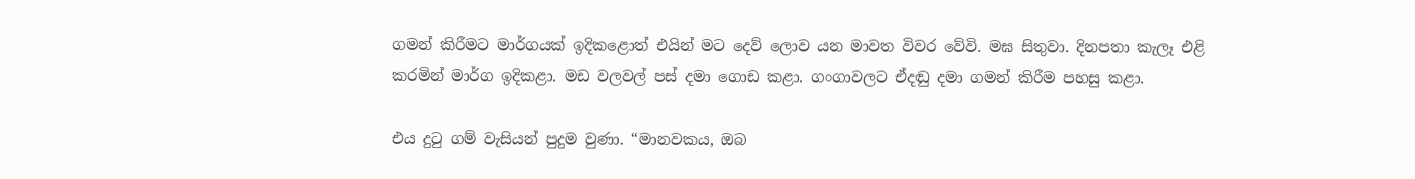ගමන් කිරීමට මාර්ගයක් ඉදිකළොත් එයින් මට දෙව් ලොව යන මාවත විවර වේවි. මඝ සිතුවා. දිනපතා කැලෑ එළි කරමින් මාර්ග ඉදිකළා. මඩ වලවල් පස් දමා ගොඩ කළා. ගංගාවලට ඒදඬු දමා ගමන් කිරීම පහසු කළා.

එය දුටු ගම් වැසියන් පුදුම වුණා. “මානවකය, ඔබ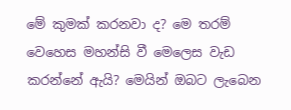මේ කුමක් කරනවා ද? මෙ තරම් වෙහෙස මහන්සි වී මෙලෙස වැඩ කරන්නේ ඇයි? මෙයින් ඔබට ලැබෙන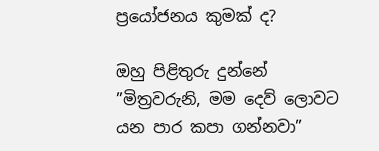ප්‍රයෝජනය කුමක් ද?

ඔහු පිළිතුරු දුන්නේ ”මිත්‍රවරුනි, මම දෙව් ලොවට යන පාර කපා ගන්නවා”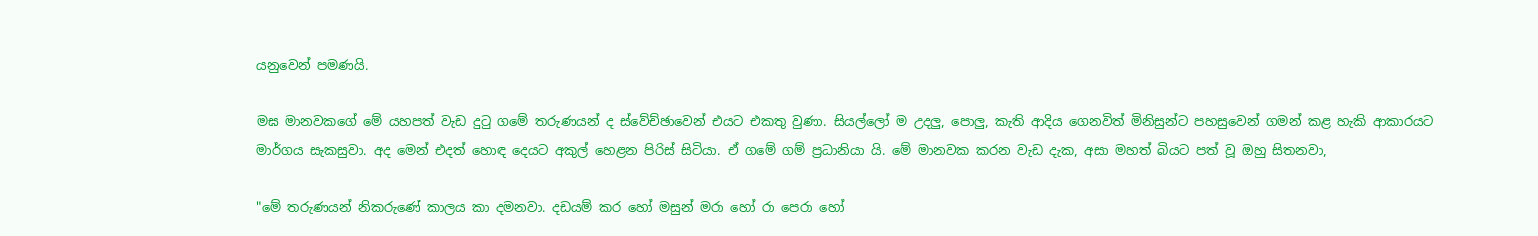යනුවෙන් පමණයි.

මඝ මානවකගේ මේ යහපත් වැඩ දුටු ගමේ තරුණයන් ද ස්වේච්ඡාවෙන් එයට එකතු වුණා. සියල්ලෝ ම උදලු, පොලු, කැති ආදිය ගෙනවිත් මිනිසුන්ට පහසුවෙන් ගමන් කළ හැකි ආකාරයට මාර්ගය සැකසුවා. අද මෙන් එදත් හොඳ දෙයට අකුල් හෙළන පිරිස් සිටියා. ඒ ගමේ ගම් ප්‍රධානියා යි. මේ මානවක කරන වැඩ දැක, අසා මහත් බියට පත් වූ ඔහු සිතනවා,

"මේ තරුණයන් නිකරුණේ කාලය කා දමනවා. දඩයම් කර හෝ මසුන් මරා හෝ රා පෙරා හෝ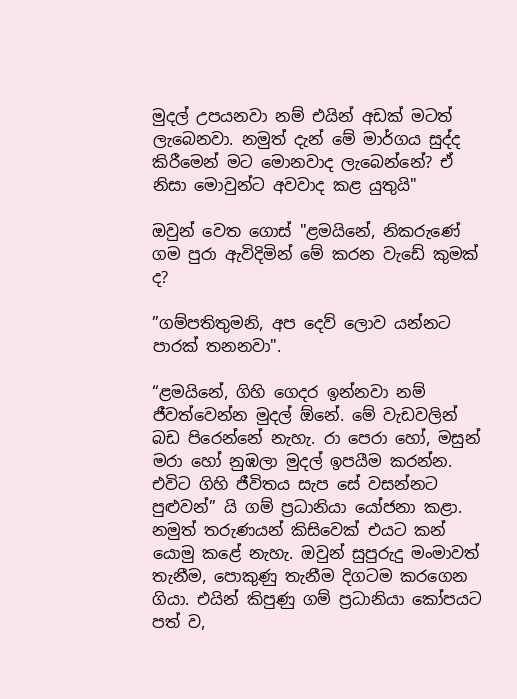මුදල් උපයනවා නම් එයින් අඩක් මටත් ලැබෙනවා. නමුත් දැන් මේ මාර්ගය සුද්ද කිරීමෙන් මට මොනවාද ලැබෙන්නේ? ඒ නිසා මොවුන්ට අවවාද කළ යුතුයි"

ඔවුන් වෙත ගොස් "ළමයිනේ, නිකරුණේ ගම පුරා ඇවිදිමින් මේ කරන වැඩේ කුමක් ද?

”ගම්පතිතුමනි, අප දෙව් ලොව යන්නට පාරක් තනනවා".

“ළමයිනේ, ගිහි ගෙදර ඉන්නවා නම් ජීවත්වෙන්න මුදල් ඕනේ. මේ වැඩවලින් බඩ පිරෙන්නේ නැහැ. රා පෙරා හෝ, මසුන් මරා හෝ නුඹලා මුදල් ඉපයීම කරන්න. එවිට ගිහි ජීවිතය සැප සේ වසන්නට පුළුවන්” යි ගම් ප්‍රධානියා යෝජනා කළා. නමුත් තරුණයන් කිසිවෙක් එයට කන් යොමු කළේ නැහැ. ඔවුන් සුපුරුදු මංමාවත් තැනීම, පොකුණු තැනීම දිගටම කරගෙන ගියා. එයින් කිපුණු ගම් ප්‍රධානියා කෝපයට පත් ව,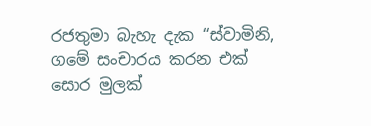රජතුමා බැහැ දැක “ස්වාමිනි, ගමේ සංචාරය කරන එක් සොර මුලක්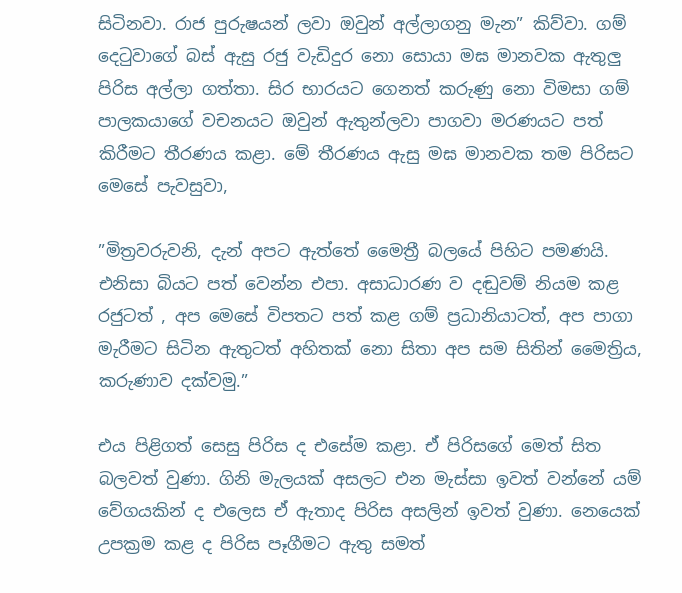සිටිනවා. රාජ පුරුෂයන් ලවා ඔවුන් අල්ලාගනු මැන” කිව්වා. ගම් දෙටුවාගේ බස් ඇසු රජු වැඩිදුර නො සොයා මඝ මානවක ඇතුලු පිරිස අල්ලා ගත්තා. සිර භාරයට ගෙනත් කරුණු නො විමසා ගම් පාලකයාගේ වචනයට ඔවුන් ඇතුන්ලවා පාගවා මරණයට පත් කිරීමට තීරණය කළා. මේ තීරණය ඇසු මඝ මානවක තම පිරිසට මෙසේ පැවසුවා,

”මිත්‍රවරුවනි, දැන් අපට ඇත්තේ මෛත්‍රී බලයේ පිහිට පමණයි. එනිසා බියට පත් වෙන්න එපා. අසාධාරණ ව දඬුවම් නියම කළ රජුටත් , අප මෙසේ විපතට පත් කළ ගම් ප්‍රධානියාටත්, අප පාගා මැරීමට සිටින ඇතුටත් අහිතක් නො සිතා අප සම සිතින් මෛත්‍රිය, කරුණාව දක්වමු.”

එය පිළිගත් සෙසු පිරිස ද එසේම කළා. ඒ පිරිසගේ මෙත් සිත බලවත් වුණා. ගිනි මැලයක් අසලට එන මැස්සා ඉවත් වන්නේ යම් වේගයකින් ද එලෙස ඒ ඇතාද පිරිස අසලින් ඉවත් වුණා. නෙයෙක් උපක්‍රම කළ ද පිරිස පෑගීමට ඇතු සමත්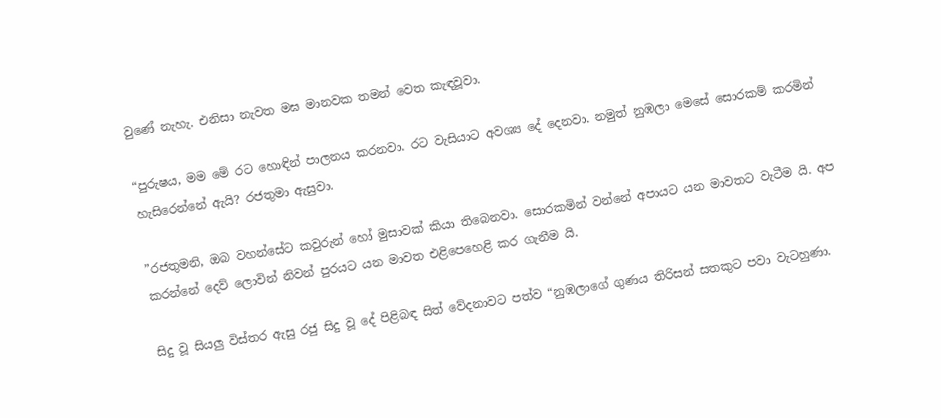වුණේ නැහැ. එනිසා නැවත මඝ මානවක තමන් වෙත කැඳවූවා.

“පුරුෂය, මම මේ රට හොඳින් පාලනය කරනවා. රට වැසියාට අවශ්‍ය දේ දෙනවා. නමුත් නුඹලා මෙසේ සොරකම් කරමින් හැසිරෙන්නේ ඇයි? රජතුමා ඇසුවා.

”රජතුමනි, ඔබ වහන්සේට කවුරුන් හෝ මුසාවක් කියා තිබෙනවා. සොරකමින් වන්නේ අපායට යන මාවතට වැටීම යි. අප කරන්නේ දෙව් ලොවින් නිවන් පුරයට යන මාවත එළිපෙහෙළි කර ගැනීම යි.

සිදු වූ සියලු විස්තර ඇසු රජු සිදු වූ දේ පිළිබඳ සිත් වේදනාවට පත්ව “නුඹලාගේ ගුණය තිරිසන් සතකුට පවා වැටහුණා.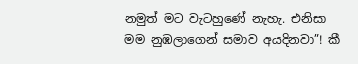නමුත් මට වැටහුණේ නැහැ. එනිසා මම නුඹලාගෙන් සමාව අයදිනවා”! කී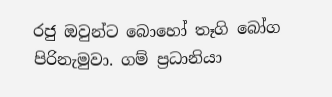රජු ඔවුන්ට බොහෝ තෑගි බෝග පිරිනැමුවා. ගම් ප්‍රධානියා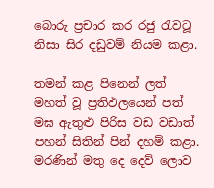බොරු ප්‍රචාර කර රජු රැවටූ නිසා සිර දඩුවම් නියම කළා.

තමන් කළ පිනෙන් ලත් මහත් වූ ප්‍රතිඵලයෙන් පත් මඝ ඇතුළු පිරිස වඩ වඩාත් පහන් සිතින් පින් දහම් කළා. මරණින් මතු දෙ දෙව් ලොව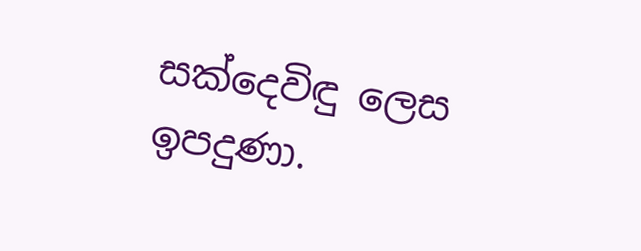සක්දෙවිඳු ලෙස ඉපදුණා.